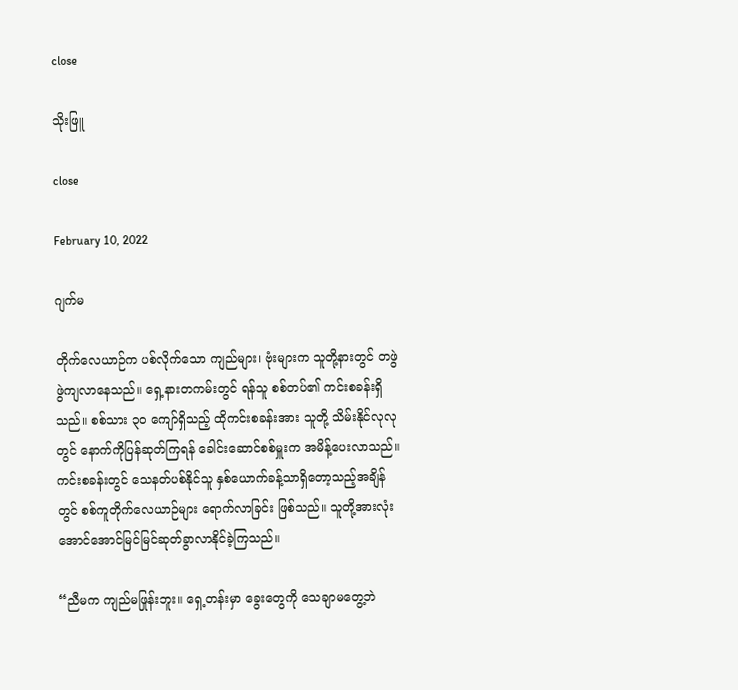close

သိုးဖြူ

close

February 10, 2022

ဂျက်မ

တိုက်လေယာဉ်က ပစ်လိုက်သော ကျည်များ၊ ဗုံးများက သူတို့နားတွင် တဖွဲဖွဲကျလာနေသည်။ ရှေ့နားတကမ်းတွင် ရန်သူ စစ်တပ်၏ ကင်းစခန်းရှိသည်။ စစ်သား ၃၀ ကျော်ရှိသည့် ထိုကင်းစခန်းအား သူတို့ သိမ်းနိုင်လုလုတွင် နောက်ကိုပြန်ဆုတ်ကြရန် ခေါင်းဆောင်စစ်မှူးက အမိန့်ပေးလာသည်။ ကင်းစခန်းတွင် သေနတ်ပစ်နိုင်သူ နှစ်ယောက်ခန့်သာရှိတော့သည့်အချိန်တွင် စစ်ကူတိုက်လေယာဉ်များ ရောက်လာခြင်း ဖြစ်သည်။ သူတို့အားလုံး အောင်အောင်မြင်မြင်ဆုတ်ခွာလာနိုင်ခဲ့ကြသည်။

“ညီမက ကျည်မဖြုန်းဘူး။ ရှေ့တန်းမှာ ခွေးတွေကို သေချာမတွေ့ဘဲ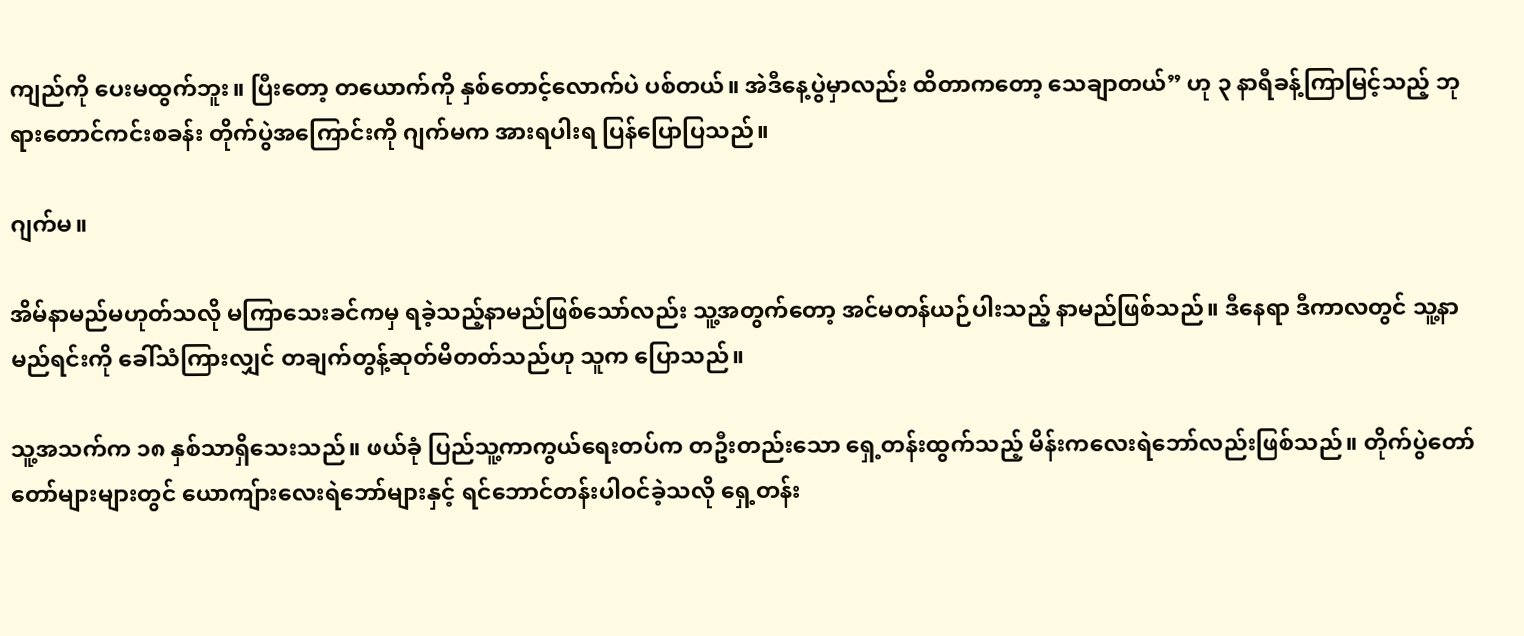ကျည်ကို ပေးမထွက်ဘူး။ ပြီး‌တော့ တယောက်ကို နှစ်တောင့်လောက်ပဲ ပစ်တယ်။ အဲဒီနေ့ပွဲမှာလည်း ထိတာကတော့ သေချာတယ်” ဟု ၃ နာရီခန့်ကြာမြင့်သည့် ဘုရားတောင်ကင်းစခန်း တိုက်ပွဲအကြောင်းကို ဂျက်မက အားရပါးရ ပြန်ပြောပြသည်။

ဂျက်မ။

အိမ်နာမည်မဟုတ်သလို မကြာသေးခင်ကမှ ရခဲ့သည့်နာမည်ဖြစ်သော်လည်း သူ့အတွက်တော့ အင်မတန်ယဉ်ပါးသည့် နာမည်ဖြစ်သည်။ ဒီနေရာ ဒီကာလတွင် သူ့နာမည်ရင်းကို ခေါ်သံကြားလျှင် တချက်တွန့်ဆုတ်မိတတ်သည်ဟု သူက ပြောသည်။

သူ့အသက်က ၁၈ နှစ်သာရှိသေးသည်။ ဖယ်ခုံ ပြည်သူ့ကာကွယ်ရေးတပ်က တဦးတည်းသော ရှေ့တန်းထွက်သည့် မိန်းကလေးရဲဘော်လည်းဖြစ်သည်။ တိုက်ပွဲတော်တော်များများတွင် ယောကျ်ားလေးရဲဘော်များနှင့် ရင်ဘောင်တန်းပါဝင်ခဲ့သလို ရှေ့တန်း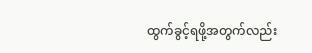ထွက်ခွင့်ရဖို့အတွက်လည်း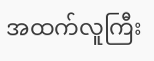အထက်လူကြီး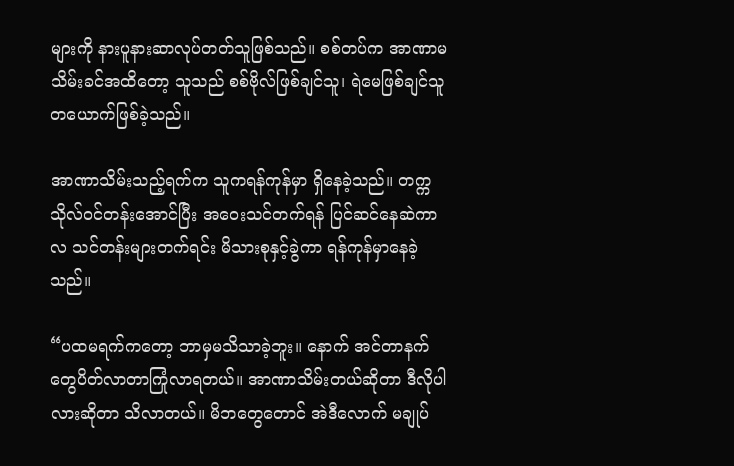များကို နားပူနားဆာလုပ်တတ်သူဖြစ်သည်။ စစ်တပ်က အာဏာမသိမ်းခင်အထိတော့ သူသည် စစ်ဗိုလ်ဖြစ်ချင်သူ၊ ရဲမေဖြစ်ချင်သူတယောက်ဖြစ်ခဲ့သည်။

အာဏာသိမ်းသည့်ရက်က သူကရန်ကုန်မှာ ရှိနေခဲ့သည်။ တက္ကသိုလ်ဝင်တန်းအောင်ပြီး အဝေးသင်တက်ရန် ပြင်ဆင်နေဆဲကာလ သင်တန်းများတက်ရင်း မိသားစုနှင့်ခွဲကာ ရန်ကုန်မှာနေခဲ့သည်။

“ပထမရက်ကတော့ ဘာမှမသိသာခဲ့ဘူး။ နောက် အင်တာနက်တွေပိတ်လာတာကြုံလာရတယ်။ အာဏာသိမ်းတယ်ဆိုတာ ဒီလိုပါလားဆိုတာ သိလာတယ်။ မိဘတွေတောင် အဲဒီလောက် မချုပ်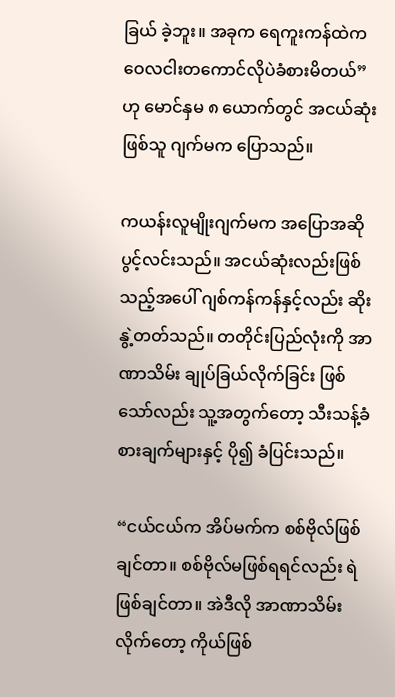ခြယ် ခဲ့ဘူး။ အခုက ရေကူးကန်ထဲက ဝေလငါးတကောင်လိုပဲခံစားမိတယ်” ဟု မောင်နှမ ၈ ယောက်တွင် အငယ်ဆုံးဖြစ်သူ ဂျက်မက ပြောသည်။

ကယန်းလူမျိုးဂျက်မက အပြောအဆိုပွင့်လင်းသည်။ အငယ်ဆုံးလည်းဖြစ်သည့်အပေါ် ဂျစ်ကန်ကန်နှင့်လည်း ဆိုးနွဲ့တတ်သည်။ တတိုင်းပြည်လုံးကို အာဏာသိမ်း ချုပ်ခြယ်လိုက်ခြင်း ဖြစ်သော်လည်း သူ့အတွက်တော့ သီးသန့်ခံစားချက်များနှင့် ပို၍ ခံပြင်းသည်။

“ငယ်ငယ်က အိပ်မက်က စစ်ဗိုလ်ဖြစ်ချင်တာ။ စစ်ဗိုလ်မဖြစ်ရရင်လည်း ရဲဖြစ်ချင်တာ။ အဲဒီလို အာဏာသိမ်းလိုက်တော့ ကိုယ်ဖြစ်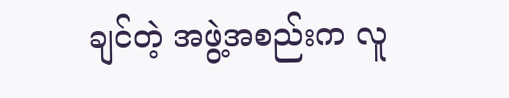ချင်တဲ့ အဖွဲ့အစည်းက လူ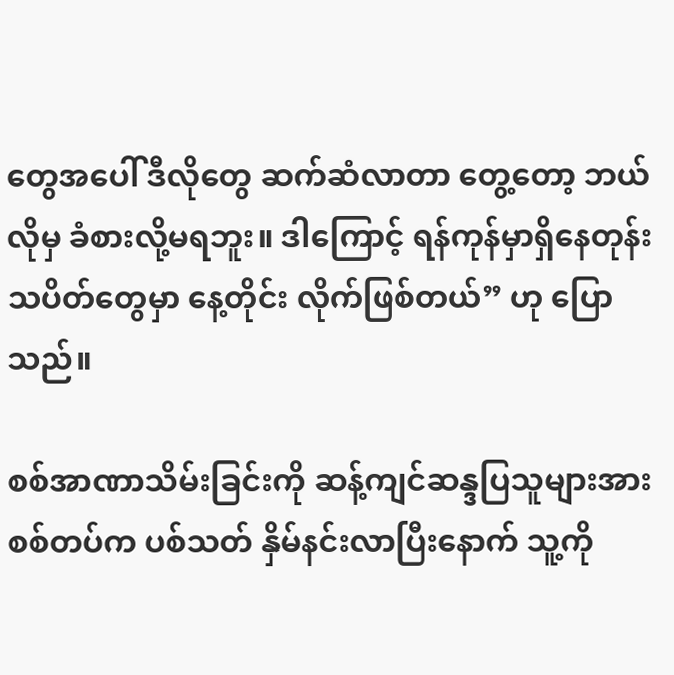တွေအပေါ် ဒီလိုတွေ ဆက်ဆံလာတာ တွေ့တော့ ဘယ်လိုမှ ခံစားလို့မရဘူး။ ဒါကြောင့် ရန်ကုန်မှာရှိနေတုန်း သပိတ်တွေမှာ နေ့တိုင်း လိုက်ဖြစ်တယ်” ဟု ပြောသည်။

စစ်အာဏာသိမ်းခြင်းကို ဆန့်ကျင်ဆန္ဒပြသူများအား စစ်တပ်က ပစ်သတ် နှိမ်နင်းလာပြီးနောက် သူ့ကို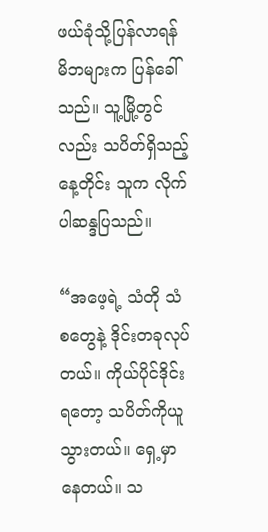ဖယ်ခုံသို့ပြန်လာရန် မိဘများက ပြန်ခေါ်သည်။ သူ့မြို့တွင်လည်း သပိတ်ရှိသည့်နေ့တိုင်း သူက လိုက်ပါဆန္ဒပြသည်။

“အဖေ့ရဲ့ သံတို သံစတွေနဲ့ ဒိုင်းတခုလုပ်တယ်။ ကိုယ်ပိုင်ဒိုင်းရတော့ သပိတ်ကိုယူသွားတယ်။ ရှေ့မှာနေတယ်။ သ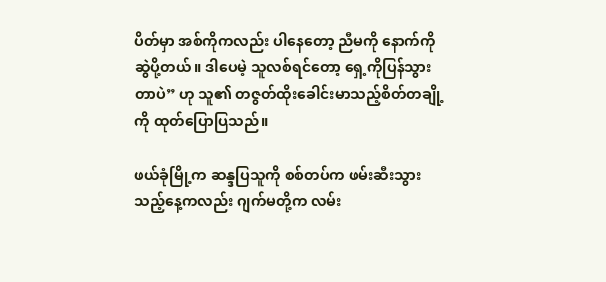ပိတ်မှာ အစ်ကိုကလည်း ပါနေတော့ ညီမကို နောက်ကို ဆွဲပို့တယ်။ ဒါပေမဲ့ သူလစ်ရင်တော့ ရှေ့ကိုပြန်သွားတာပဲ” ဟု သူ၏ တဇွတ်ထိုးခေါင်းမာသည့်စိတ်တချို့ကို ထုတ်ပြောပြသည်။

ဖယ်ခုံမြို့က ဆန္ဒပြသူကို စစ်တပ်က ဖမ်းဆီးသွားသည့်နေ့ကလည်း ဂျက်မတို့က လမ်း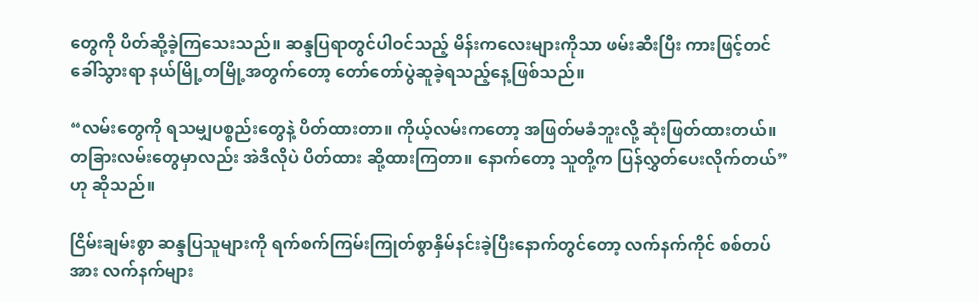တွေကို ပိတ်ဆို့ခဲ့ကြသေးသည်။ ဆန္ဒပြရာတွင်ပါဝင်သည့် မိန်းကလေးများကိုသာ ဖမ်းဆီးပြီး ကားဖြင့်တင်ခေါ်သွားရာ နယ်မြို့တမြို့အတွက်တော့ တော်တော်ပွဲဆူခဲ့ရသည့်နေ့ဖြစ်သည်။

“လမ်းတွေကို ရသမျှပစ္စည်းတွေနဲ့ ပိတ်ထားတာ။ ကိုယ့်လမ်းကတော့ အဖြတ်မခံဘူးလို့ ဆုံးဖြတ်ထားတယ်။ တခြားလမ်းတွေမှာလည်း အဲဒီလိုပဲ ပိတ်ထား ဆို့ထားကြတာ။ နောက်တော့ သူတို့က ပြန်လွှတ်ပေးလိုက်တယ်” ဟု ဆိုသည်။

ငြိမ်းချမ်းစွာ ဆန္ဒပြသူများကို ရက်စက်ကြမ်းကြုတ်စွာနှိမ်နင်းခဲ့ပြီးနောက်တွင်တော့ လက်နက်ကိုင် စစ်တပ်အား လက်နက်များ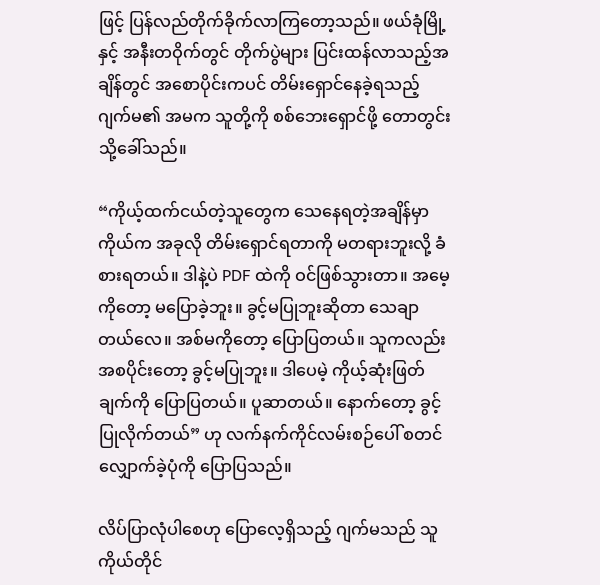ဖြင့် ပြန်လည်တိုက်ခိုက်လာကြတော့သည်။ ဖယ်ခုံမြို့နှင့် အနီးတဝိုက်တွင် တိုက်ပွဲများ ပြင်းထန်လာသည့်အချိန်တွင် အစောပိုင်းကပင် တိမ်းရှောင်နေခဲ့ရသည့် ဂျက်မ၏ အမက သူတို့ကို စစ်ဘေးရှောင်ဖို့ တောတွင်းသို့ခေါ်သည်။

“ကိုယ့်ထက်ငယ်တဲ့သူတွေက သေနေရတဲ့အချိန်မှာ ကိုယ်က အခုလို တိမ်းရှောင်ရတာကို မတရားဘူးလို့ ခံစားရတယ်။ ဒါနဲ့ပဲ PDF ထဲကို ဝင်ဖြစ်သွားတာ။ အမေ့ကိုတော့ မပြောခဲ့ဘူး။ ခွင့်မပြုဘူးဆိုတာ သေချာတယ်လေ။ အစ်မကိုတော့ ပြောပြတယ်။ သူကလည်း အစပိုင်းတော့ ခွင့်မပြုဘူး။ ဒါပေမဲ့ ကိုယ့်ဆုံးဖြတ်ချက်ကို ပြောပြတယ်။ ပူဆာတယ်။ နောက်တော့ ခွင့်ပြုလိုက်တယ်” ဟု လက်နက်ကိုင်လမ်းစဉ်ပေါ် စတင်လျှောက်ခဲ့ပုံကို ပြောပြသည်။

လိပ်ပြာလုံပါစေဟု ပြောလေ့ရှိသည့် ဂျက်မသည် သူကိုယ်တိုင်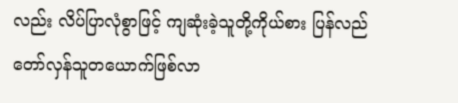လည်း လိပ်ပြာလုံစွာဖြင့် ကျဆုံးခဲ့သူတို့ကိုယ်စား ပြန်လည်တော်လှန်သူတယောက်ဖြစ်လာ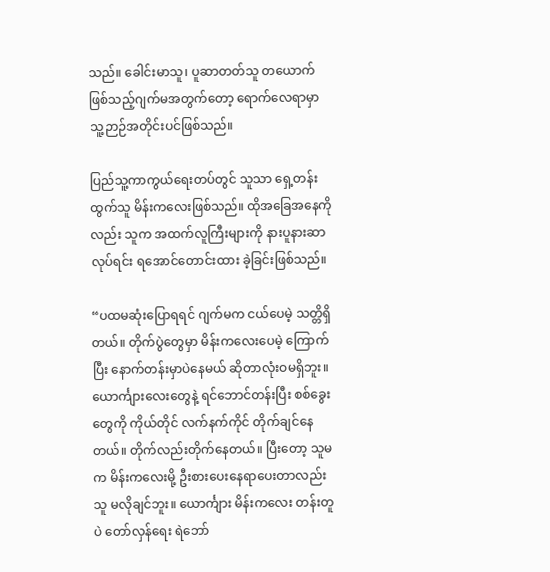သည်။ ခေါင်းမာသူ၊ ပူဆာတတ်သူ တယောက်ဖြစ်သည့်ဂျက်မအတွက်တော့ ရောက်လေရာမှာ သူ့ဉာဉ်အတိုင်းပင်ဖြစ်သည်။

ပြည်သူ့ကာကွယ်ရေးတပ်တွင် သူသာ ရှေ့တန်းထွက်သူ မိန်းကလေးဖြစ်သည်။ ထိုအခြေအနေကိုလည်း သူက အထက်လူကြီးများကို နားပူနားဆာလုပ်ရင်း ရအောင်တောင်းထား ခဲ့ခြင်းဖြစ်သည်။

“ပထမဆုံးပြောရရင် ဂျက်မက ငယ်ပေမဲ့ သတ္တိရှိတယ်။ တိုက်ပွဲတွေမှာ မိန်းကလေးပေမဲ့ ကြောက်ပြီး နောက်တန်းမှာပဲနေမယ် ဆိုတာလုံးဝမရှိဘူး။ ယောင်္ကျားလေးတွေနဲ့ ရင်ဘောင်တန်းပြီး စစ်ခွေးတွေကို ကိုယ်တိုင် လက်နက်ကိုင် တိုက်ချင်နေတယ်။ တိုက်လည်းတိုက်နေတယ်။ ပြီးတော့ သူမက မိန်းကလေးမို့ ဦးစားပေးနေရာပေးတာလည်း သူ မလိုချင်ဘူး။ ယောင်္ကျား မိန်းကလေး တန်းတူပဲ တော်လှန်ရေး ရဲဘော်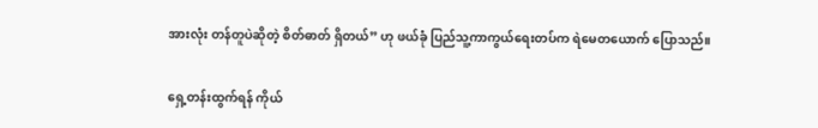အားလုံး တန်တူပဲဆိုတဲ့ စိတ်ဓာတ် ရှိတယ်” ဟု ဖယ်ခုံ ပြည်သူ့ကာကွယ်ရေးတပ်က ရဲမေတယောက် ပြောသည်။

ရှေ့တန်းထွက်ရန် ကိုယ်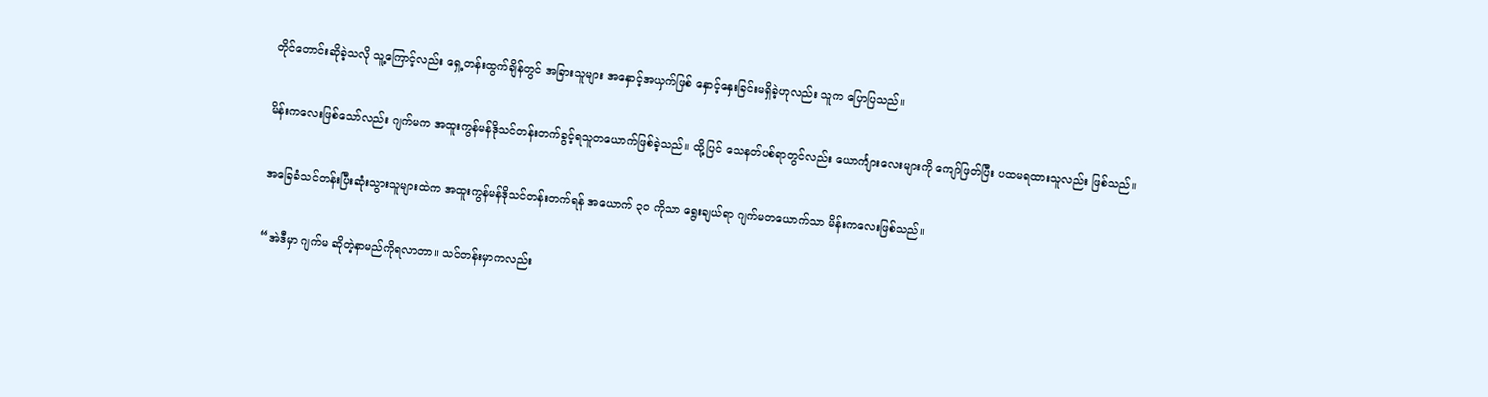တိုင်တောင်းဆိုခဲ့သလို သူ့ကြောင့်လည်း ရှေ့တန်းထွက်ချိန်တွင် အခြားသူများ အနှောင့်အယှက်ဖြစ် နှောင့်နှေးခြင်းမရှိခဲ့ဟုလည်း သူက ပြောပြသည်။

မိန်းကလေးဖြစ်သော်လည်း ဂျက်မက အထူးကွန်မန်ဒိုသင်တန်းတက်ခွင့်ရသူတယောက်ဖြစ်ခဲ့သည်။ ထို့ပြင် သေနတ်ပစ်ရာတွင်လည်း ယောင်္ကျားလေးများကို ကျော်ဖြတ်ပြီး ပထမရထားသူလည်း ဖြစ်သည်။

အခြေခံသင်တန်းပြီးဆုံးသွားသူများထဲက အထူးကွန်မန်ဒိုသင်တန်းတက်ရန် အယောက် ၃၀ ကိုသာ ရွေးချယ်ရာ ဂျက်မတယောက်သာ မိန်းကလေးဖြစ်သည်။

“အဲဒီမှာ ဂျက်မ ဆိုတဲ့နာမည်ကိုရလာတာ။ သင်တန်းမှာကလည်း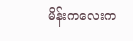မိန်းကလေးက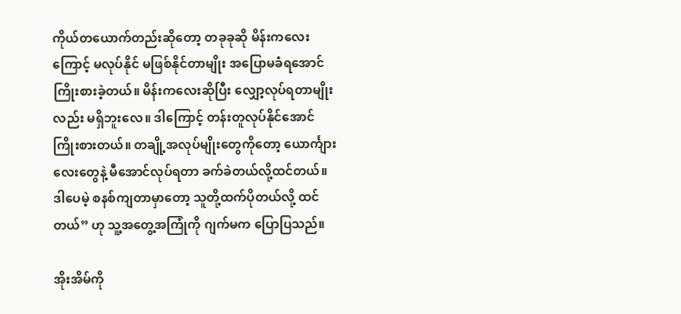ကိုယ်တယောက်တည်းဆိုတော့ တခုခုဆို မိန်းကလေးကြောင့် မလုပ်နိုင် မဖြစ်နိုင်တာမျိုး အပြောမခံရအောင်ကြိုးစားခဲ့တယ်။ မိန်းကလေးဆိုပြီး လျှော့လုပ်ရတာမျိုးလည်း မရှိဘူးလေ။ ဒါကြောင့် တန်းတူလုပ်နိုင်အောင် ကြိုးစားတယ်။ တချို့အလုပ်မျိုးတွေကိုတော့ ယောင်္ကျားလေးတွေနဲ့ မီအောင်လုပ်ရတာ ခက်ခဲတယ်လို့ထင်တယ်။ ဒါပေမဲ့ စနစ်ကျတာမှာတော့ သူတို့ထက်ပိုတယ်လို့ ထင်တယ်” ဟု သူ့အတွေ့အကြုံကို ဂျက်မက ပြောပြသည်။

အိုးအိမ်ကို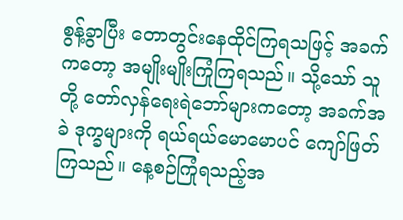စွန့်ခွာပြီး တောတွင်းနေထိုင်ကြရသဖြင့် အခက်ကတော့ အမျိုးမျိုးကြုံကြရသည်။ သို့သော် သူတို့ တော်လှန်ရေးရဲဘော်များကတော့ အခက်အခဲ ဒုက္ခများကို ရယ်ရယ်မောမောပင် ကျော်ဖြတ်ကြသည်။ နေ့စဉ်ကြုံရသည့်အ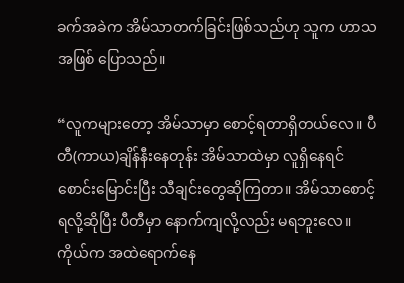ခက်အခဲက အိမ်သာတက်ခြင်းဖြစ်သည်ဟု သူက ဟာသအဖြစ် ပြောသည်။

“လူကများတော့ အိမ်သာမှာ စောင့်ရတာရှိတယ်လေ။ ပီတီ(ကာယ)ချိန်နီးနေတုန်း အိမ်သာထဲမှာ လူရှိနေရင် စောင်းမြောင်းပြီး သီချင်းတွေဆိုကြတာ။ အိမ်သာစောင့်ရလို့ဆိုပြီး ပီတီမှာ နောက်ကျလို့လည်း မရဘူးလေ။ ကိုယ်က အထဲရောက်နေ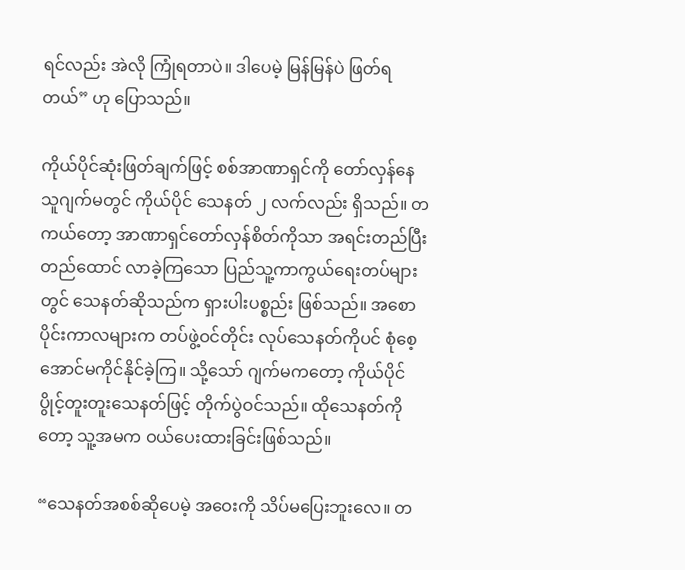ရင်လည်း အဲလို ကြုံရတာပဲ။ ဒါပေမဲ့ မြန်မြန်ပဲ ဖြတ်ရတယ်” ဟု ပြောသည်။

ကိုယ်ပိုင်ဆုံးဖြတ်ချက်ဖြင့် စစ်အာဏာရှင်ကို တော်လှန်နေသူဂျက်မတွင် ကိုယ်ပိုင် သေနတ် ၂ လက်လည်း ရှိသည်။ တကယ်တော့ အာဏာရှင်တော်လှန်စိတ်ကိုသာ အရင်းတည်ပြီး တည်ထောင် လာခဲ့ကြသော ပြည်သူ့ကာကွယ်ရေးတပ်များတွင် သေနတ်ဆိုသည်က ရှားပါးပစ္စည်း ဖြစ်သည်။ အစောပိုင်းကာလများက တပ်ဖွဲ့ဝင်တိုင်း လုပ်သေနတ်ကိုပင် စုံစေ့အောင်မကိုင်နိုင်ခဲ့ကြ။ သို့သော် ဂျက်မကတော့ ကိုယ်ပိုင် ပွိုင့်တူးတူးသေနတ်ဖြင့် တိုက်ပွဲဝင်သည်။ ထိုသေနတ်ကိုတော့ သူ့အမက ဝယ်ပေးထားခြင်းဖြစ်သည်။

“သေနတ်အစစ်ဆိုပေမဲ့ အဝေးကို သိပ်မပြေးဘူးလေ။ တ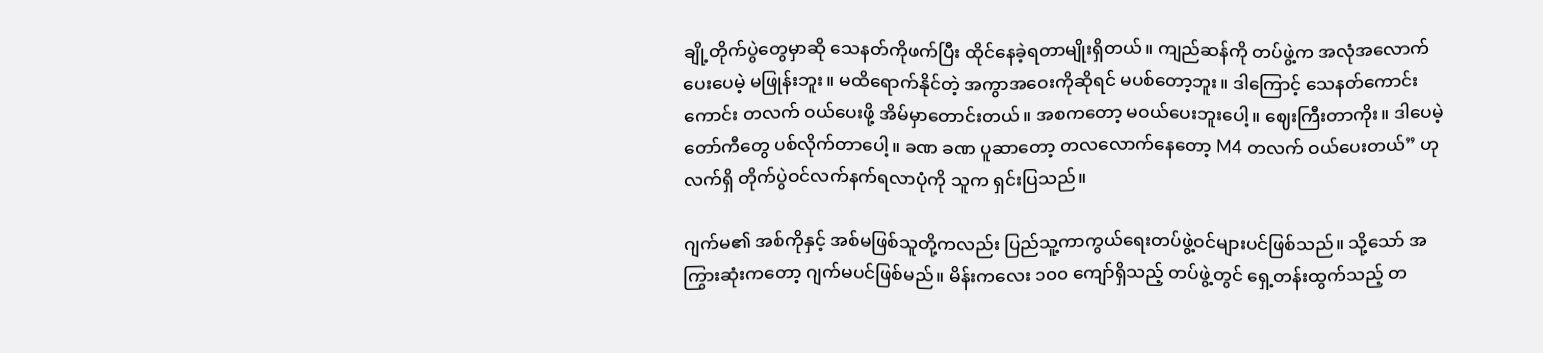ချို့တိုက်ပွဲတွေမှာဆို သေနတ်ကိုဖက်ပြီး ထိုင်နေခဲ့ရတာမျိုးရှိတယ်။ ကျည်ဆန်ကို တပ်ဖွဲ့က အလုံအလောက်ပေးပေမဲ့ မဖြုန်းဘူး။ မထိရောက်နိုင်တဲ့ အကွာအဝေးကိုဆိုရင် မပစ်တော့ဘူး။ ဒါကြောင့် သေနတ်ကောင်းကောင်း တလက် ဝယ်ပေးဖို့ အိမ်မှာတောင်းတယ်။ အစကတော့ မဝယ်ပေးဘူးပေါ့။ ဈေးကြီးတာကိုး။ ဒါပေမဲ့ တော်ကီတွေ ပစ်လိုက်တာပေါ့။ ခဏ ခဏ ပူဆာတော့ တလလောက်နေတော့ M4 တလက် ဝယ်ပေးတယ်” ဟု လက်ရှိ တိုက်ပွဲဝင်လက်နက်ရလာပုံကို သူက ရှင်းပြသည်။

ဂျက်မ၏ အစ်ကိုနှင့် အစ်မဖြစ်သူတို့ကလည်း ပြည်သူ့ကာကွယ်ရေးတပ်ဖွဲ့ဝင်များပင်ဖြစ်သည်။ သို့သော် အကြွားဆုံးကတော့ ဂျက်မပင်ဖြစ်မည်။ မိန်းကလေး ၁၀၀ ကျော်ရှိသည့် တပ်ဖွဲ့တွင် ရှေ့တန်းထွက်သည့် တ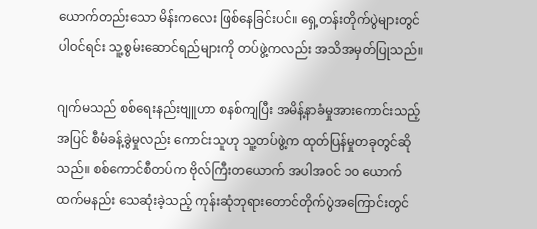ယောက်တည်းသော မိန်းကလေး ဖြစ်နေခြင်းပင်။ ရှေ့တန်းတိုက်ပွဲများတွင် ပါဝင်ရင်း သူ့စွမ်းဆောင်ရည်များကို တပ်ဖွဲ့ကလည်း အသိအမှတ်ပြုသည်။

ဂျက်မသည် စစ်ရေးနည်းဗျူဟာ စနစ်ကျပြီး အမိန့်နာခံမှုအားကောင်းသည့်အပြင် စီမံခန့်ခွဲမှုလည်း ကောင်းသူဟု သူ့တပ်ဖွဲ့က ထုတ်ပြန်မှုတခုတွင်ဆိုသည်။ စစ်ကောင်စီတပ်က ဗိုလ်ကြီးတယောက် အပါအဝင် ၁၀ ယောက်ထက်မနည်း သေဆုံးခဲ့သည့် ကုန်းဆုံဘုရားတောင်တိုက်ပွဲအကြောင်းတွင်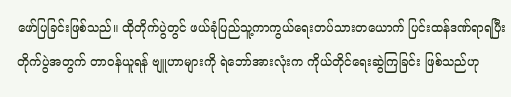ဖော်ပြခြင်းဖြစ်သည်။ ထိုတိုက်ပွဲတွင် ဖယ်ခုံပြည်သူ့ကာကွယ်ရေးတပ်သားတယောက် ပြင်းထန်ဒဏ်ရာရပြီး တိုက်ပွဲအတွက် တာဝန်ယူရန် ဗျူဟာများကို ရဲဘော်အားလုံးက ကိုယ်တိုင်ရေးဆွဲကြခြင်း ဖြစ်သည်ဟု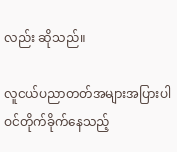လည်း ဆိုသည်။

လူငယ်ပညာတတ်အများအပြားပါဝင်တိုက်ခိုက်နေသည့်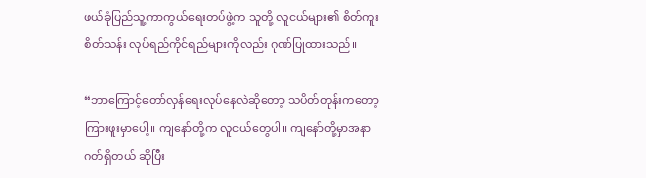ဖယ်ခုံပြည်သူ့ကာကွယ်ရေးတပ်ဖွဲ့က သူတို့ လူငယ်များ၏ စိတ်ကူးစိတ်သန်း လုပ်ရည်ကိုင်ရည်များကိုလည်း ဂုဏ်ပြုထားသည်။

“ဘာကြောင့်တော်လှန်ရေးလုပ်နေလဲဆိုတော့ သပိတ်တုန်းကတော့ ကြားဖူးမှာပေါ့။ ကျနော်တို့က လူငယ်တွေပါ။ ကျနော်တို့မှာအနာဂတ်ရှိတယ် ဆိုပြီး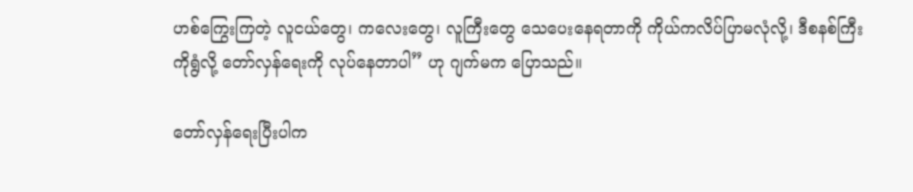ဟစ်ကြွေးကြတဲ့ လူငယ်တွေ၊ ကလေးတွေ၊ လူကြီးတွေ သေပေးနေရတာကို ကိုယ်ကလိပ်ပြာမလုံလို့၊ ဒီစနစ်ကြီးကိုရွံလို့ တော်လှန်ရေးကို လုပ်နေတာပါ” ဟု ဂျက်မက ပြောသည်။

တော်လှန်ရေးပြီးပါက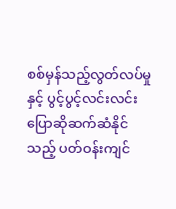စစ်မှန်သည့်လွတ်လပ်မှုနှင့် ပွင့်ပွင့်လင်းလင်းပြောဆိုဆက်ဆံနိုင်သည့် ပတ်ဝန်းကျင်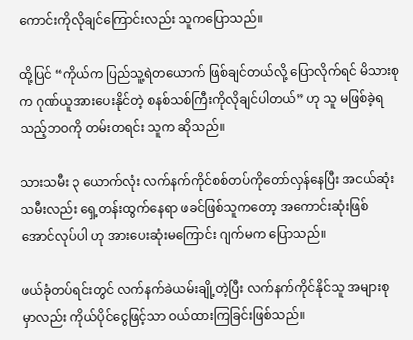ကောင်းကိုလိုချင်ကြောင်းလည်း သူကပြောသည်။

ထို့ပြင် “ကိုယ်က ပြည်သူ့ရဲတယောက် ဖြစ်ချင်တယ်လို့ ပြောလိုက်ရင် မိသားစုက ဂုဏ်ယူအားပေးနိုင်တဲ့ စနစ်သစ်ကြီးကိုလိုချင်ပါတယ်” ဟု သူ မဖြစ်ခဲ့ရသည့်ဘဝကို တမ်းတရင်း သူက ဆိုသည်။

သားသမီး ၃ ယောက်လုံး လက်နက်ကိုင်စစ်တပ်ကိုတော်လှန်နေပြီး အငယ်ဆုံးသမီးလည်း ရှေ့တန်းထွက်နေရာ ဖခင်ဖြစ်သူကတော့ အကောင်းဆုံးဖြစ်အောင်လုပ်ပါ ဟု အားပေးဆုံးမကြောင်း ဂျက်မက ပြောသည်။

ဖယ်ခုံတပ်ရင်းတွင် လက်နက်ခဲယမ်းချို့တဲ့ပြီး လက်နက်ကိုင်နိုင်သူ အများစုမှာလည်း ကိုယ်ပိုင်ငွေဖြင့်သာ ဝယ်ထားကြခြင်းဖြစ်သည်။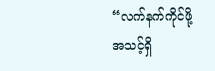“လက်နက်ကိုင်ဖို့ အသင့်ရှိ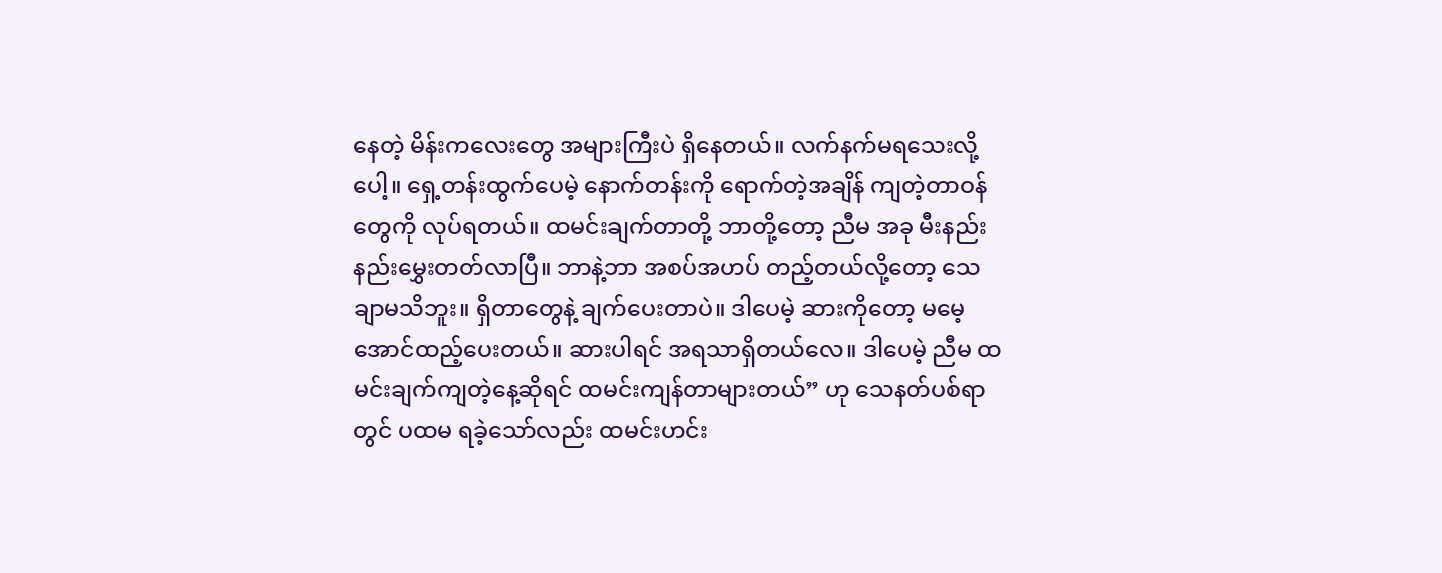နေတဲ့ မိန်းကလေးတွေ အများကြီးပဲ ရှိနေတယ်။ လက်နက်မရသေးလို့ပေါ့။ ရှေ့တန်းထွက်ပေမဲ့ နောက်တန်းကို ရောက်တဲ့အချိန် ကျတဲ့တာဝန်တွေကို လုပ်ရတယ်။ ထမင်းချက်တာတို့ ဘာတို့တော့ ညီမ အခု မီးနည်းနည်းမွှေးတတ်လာပြီ။ ဘာနဲ့ဘာ အစပ်အဟပ် တည့်တယ်လို့တော့ သေချာမသိဘူး။ ရှိတာတွေနဲ့ ချက်ပေးတာပဲ။ ဒါပေမဲ့ ဆားကိုတော့ မမေ့အောင်ထည့်ပေးတယ်။ ဆားပါရင် အရသာရှိတယ်လေ။ ဒါပေမဲ့ ညီမ ထမင်းချက်ကျတဲ့နေ့ဆိုရင် ထမင်းကျန်တာများတယ်” ဟု သေနတ်ပစ်ရာတွင် ပထမ ရခဲ့သော်လည်း ထမင်းဟင်း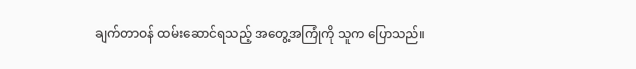ချက်တာဝန် ထမ်းဆောင်ရသည့် အတွေ့အကြုံကို သူက ပြောသည်။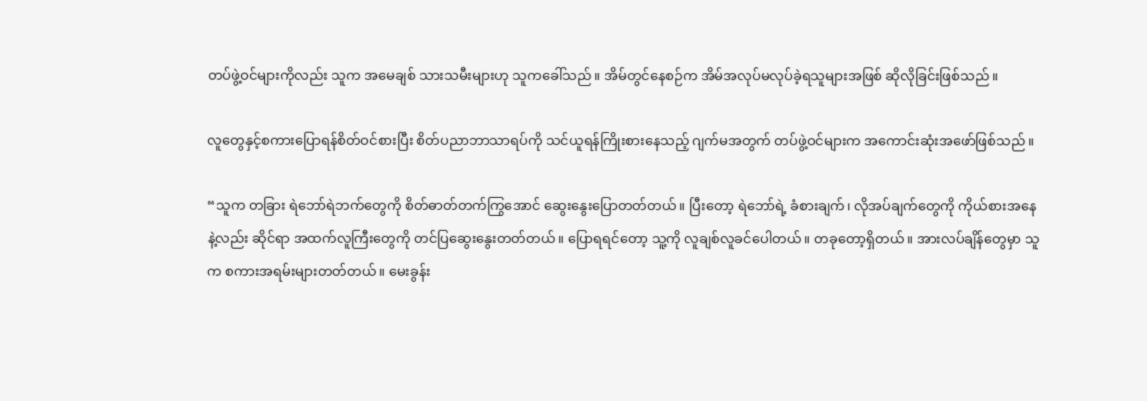တပ်ဖွဲ့ဝင်များကိုလည်း သူက အမေချစ် သားသမီးများဟု သူကခေါ်သည်။ အိမ်တွင်နေစဉ်က အိမ်အလုပ်မလုပ်ခဲ့ရသူများအဖြစ် ဆိုလိုခြင်းဖြစ်သည်။

လူတွေနှင့်စကားပြောရန်စိတ်ဝင်စားပြီး စိတ်ပညာဘာသာရပ်ကို သင်ယူရန်ကြိုးစားနေသည့် ဂျက်မအတွက် တပ်ဖွဲ့ဝင်များက အကောင်းဆုံးအဖော်ဖြစ်သည်။

“သူက တခြား ရဲဘော်ရဲဘက်တွေကို စိတ်ဓာတ်တက်ကြွအောင် ဆွေးနွေးပြောတတ်တယ်။ ပြီးတော့ ရဲဘော်ရဲ့ ခံစားချက်၊ လိုအပ်ချက်တွေကို ကိုယ်စားအနေနဲ့လည်း ဆိုင်ရာ အထက်လူကြီးတွေကို တင်ပြဆွေးနွေးတတ်တယ်။ ပြောရရင်တော့ သူ့ကို လူချစ်လူခင်ပေါတယ်။ တခုတော့ရှိတယ်။ အားလပ်ချိန်တွေမှာ သူက စကားအရမ်းများတတ်တယ်။ မေးခွန်း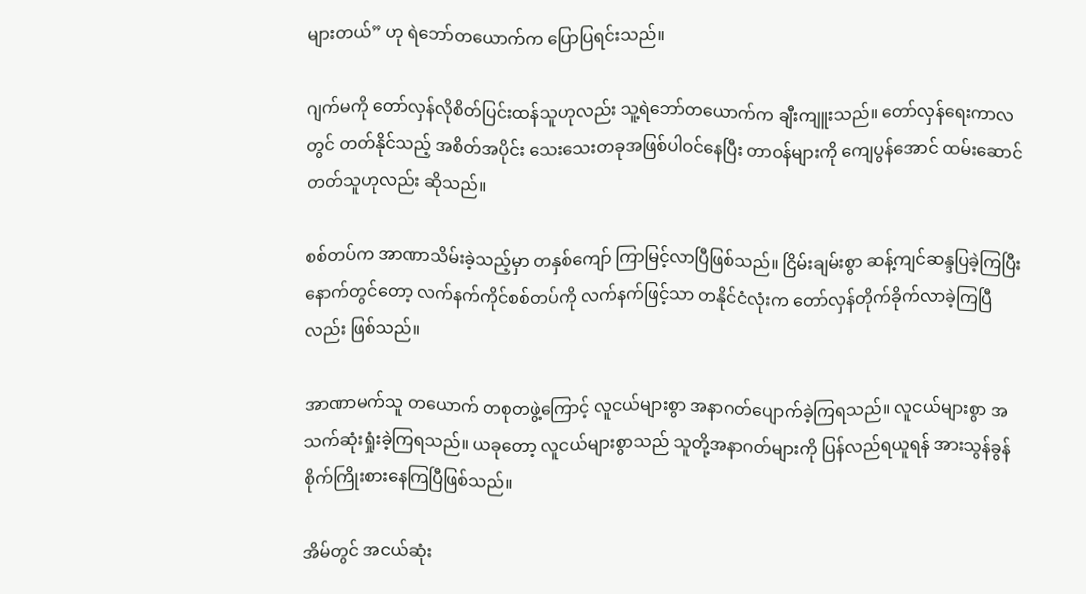များတယ်” ဟု ရဲဘော်တယောက်က ပြောပြရင်းသည်။

ဂျက်မကို တော်လှန်လိုစိတ်ပြင်းထန်သူဟုလည်း သူ့ရဲဘော်တယောက်က ချီးကျူးသည်။ တော်လှန်ရေးကာလတွင် တတ်နိုင်သည့် အစိတ်အပိုင်း သေးသေးတခုအဖြစ်ပါဝင်နေပြီး တာဝန်များကို ကျေပွန်အောင် ထမ်းဆောင်တတ်သူဟုလည်း ဆိုသည်။

စစ်တပ်က အာဏာသိမ်းခဲ့သည့်မှာ တနှစ်ကျော် ကြာမြင့်လာပြီဖြစ်သည်။ ငြိမ်းချမ်းစွာ ဆန့်ကျင်ဆန္ဒပြခဲ့ကြပြီးနောက်တွင်တော့ လက်နက်ကိုင်စစ်တပ်ကို လက်နက်ဖြင့်သာ တနိုင်ငံလုံးက တော်လှန်တိုက်ခိုက်လာခဲ့ကြပြီလည်း ဖြစ်သည်။

အာဏာမက်သူ တယောက် တစုတဖွဲ့ကြောင့် လူငယ်များစွာ အနာဂတ်ပျောက်ခဲ့ကြရသည်။ လူငယ်များစွာ အသက်ဆုံးရှုံးခဲ့ကြရသည်။ ယခုတော့ လူငယ်များစွာသည် သူတို့အနာဂတ်များကို ပြန်လည်ရယူရန် အားသွန်ခွန်စိုက်ကြိုးစားနေကြပြီဖြစ်သည်။

အိမ်တွင် အငယ်ဆုံး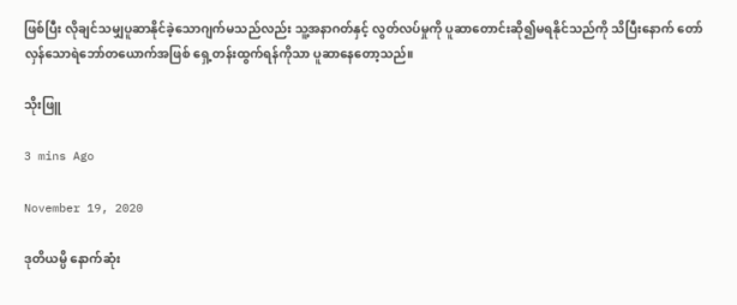ဖြစ်ပြီး လိုချင်သမျှပူဆာနိုင်ခဲ့သောဂျက်မသည်လည်း သူ့အနာဂတ်နှင့် လွတ်လပ်မှုကို ပူဆာတောင်းဆို၍မရနိုင်သည်ကို သိပြီးနောက် တော်လှန်သောရဲဘော်တယောက်အဖြစ် ရှေ့တန်းထွက်ရန်ကိုသာ ပူဆာနေတော့သည်။

သိုးဖြူ

3 mins Ago

November 19, 2020

ဒုတိယမ္ပိ နောက်ဆုံး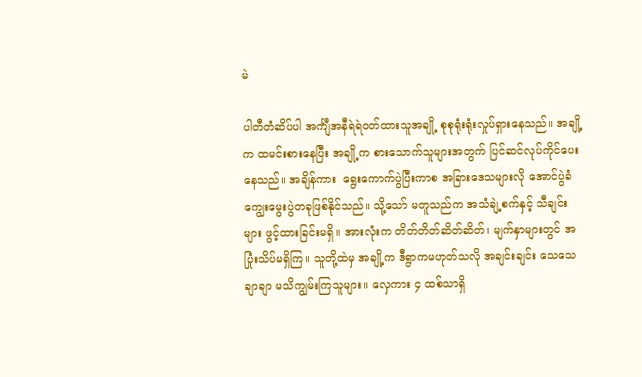မဲ

ပါတီတံဆိပ်ပါ အင်္ကျီအနီရဲရဲဝတ်ထားသူအချို့ စုစုရုံးရုံးလှုပ်ရှားနေသည်။ အချို့က ထမင်းစားနေပြီး အချို့က စားသောက်သူများအတွက် ပြင်ဆင်လုပ်ကိုင်ပေးနေသည်။ အချိန်ကား  ရွေးကောက်ပွဲပြီးကာစ အခြားဒေသများလို အောင်ပွဲခံ ကျွေးမွေးပွဲတခုဖြစ်နိုင်သည်။ သို့သော် မတူသည်က အသံချဲ့စက်နှင့် သီချင်းများ ဖွင့်ထားခြင်းမရှိ။ အားလုံးက တိတ်တိတ်ဆိတ်ဆိတ်၊ မျက်နှာများတွင် အပြုံးသိပ်မရှိကြ။ သူတို့ထဲမှ အချို့က ဒီရွာကမဟုတ်သလို အချင်းချင်း သေသေချာချာ မသိကျွမ်းကြသူများ။ လှေကား ၄ ထစ်သာရှိ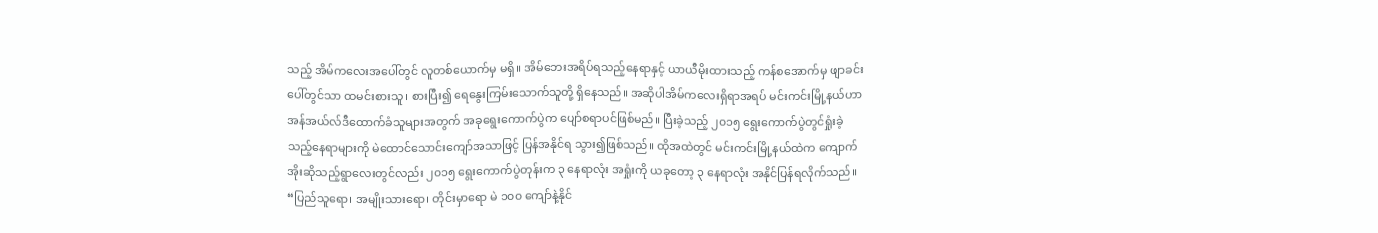သည့် အိမ်ကလေးအပေါ်တွင် လူတစ်ယောက်မှ မရှိ။ အိမ်ဘေးအရိပ်ရသည့်နေရာနှင့် ယာယီမိုးထားသည့် ကန်စအောက်မှ ဖျာခင်းပေါ်တွင်သာ ထမင်းစားသူ၊ စားပြီး၍ ရေနွေးကြမ်းသောက်သူတို့ ရှိနေသည်။ အဆိုပါအိမ်ကလေးရှိရာအရပ် မင်းကင်းမြို့နယ်ဟာ အန်အယ်လ်ဒီထောက်ခံသူများအတွက် အခုရွေးကောက်ပွဲက ပျော်စရာပင်ဖြစ်မည်။ ပြီးခဲ့သည့် ၂၀၁၅ ရွေးကောက်ပွဲတွင်ရှုံးခဲ့သည့်နေရာများကို မဲ‌ထောင်သောင်းကျော်အသာဖြင့် ပြန်အနိုင်ရ သွား၍ဖြစ်သည်။ ထိုအထဲတွင် မင်းကင်းမြို့နယ်ထဲက ကျောက်အိုးဆိုသည့်ရွာလေးတွင်လည်း ၂၀၁၅ ရွေးကောက်ပွဲတုန်းက ၃ နေရာလုံး အရှုံးကို ယခုတော့ ၃ နေရာလုံး အနိုင်ပြန်ရလိုက်သည်။  “ပြည်သူရော၊ အမျိုးသားရော၊ တိုင်းမှာရော မဲ ၁၀၀ ကျော်နဲ့နိုင်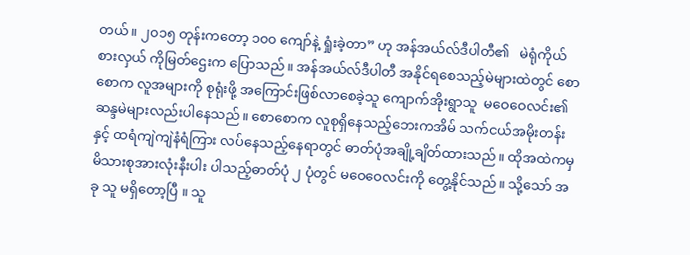တယ်။ ၂၀၁၅ တုန်းကတော့ ၁၀၀ ကျော်နဲ့ ရှုံးခဲ့တာ” ဟု အန်အယ်လ်ဒီပါတီ၏   မဲရုံကိုယ်စားလှယ် ကိုမြတ်ဌေးက ပြောသည်။ အန်အယ်လ်ဒီပါတီ အနိုင်ရစေသည့်မဲများထဲတွင် စောစောက လူအများကို စုရုံးဖို့ အကြောင်းဖြစ်လာစေခဲ့သူ ကျောက်အိုးရွာသူ  မဝေဝေလင်း၏ ဆန္ဒမဲများလည်းပါနေသည်။ စောစောက လူစုရှိနေသည့်ဘေးကအိမ် သက်ငယ်အမိုးတန်းနှင့် ထရံကျဲကျဲနံရံကြား လပ်နေသည့်နေရာတွင် ဓာတ်ပုံအချို့ချိတ်ထားသည်။ ထိုအထဲကမှ မိသားစုအားလုံးနီးပါး ပါသည့်ဓာတ်ပုံ ၂ ပုံတွင် မဝေဝေလင်းကို တွေ့နိုင်သည်။ သို့သော် အခု သူ မရှိတော့ပြီ ။ သူ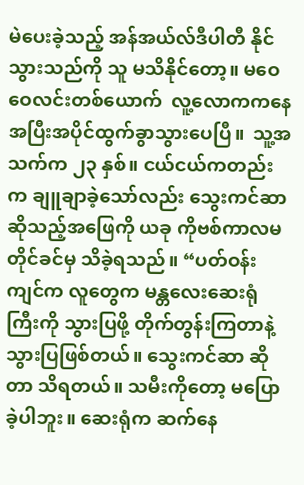မဲပေးခဲ့သည့် အန်အယ်လ်ဒီပါတီ နိုင်သွားသည်ကို သူ မသိနိုင်တော့။ မဝေဝေလင်းတစ်ယောက်  လူ့လောကကနေ အပြီးအပိုင်ထွက်ခွာသွားပေပြီ။  သူ့အသက်က ၂၃ နှစ်။ ငယ်ငယ်ကတည်းက ချူချာခဲ့သော်လည်း သွေးကင်ဆာ ဆိုသည့်အဖြေကို ယခု ကိုဗစ်ကာလမတိုင်ခင်မှ သိခဲ့ရသည်။ “ပတ်ဝန်းကျင်က လူတွေက မန္တလေးဆေးရုံကြီးကို သွားပြဖို့ တိုက်တွန်းကြတာနဲ့ သွားပြဖြစ်တယ်။ သွေးကင်ဆာ ဆိုတာ သိရတယ်။ သမီးကိုတော့ မပြောခဲ့ပါဘူး။ ဆေးရုံက ဆက်နေ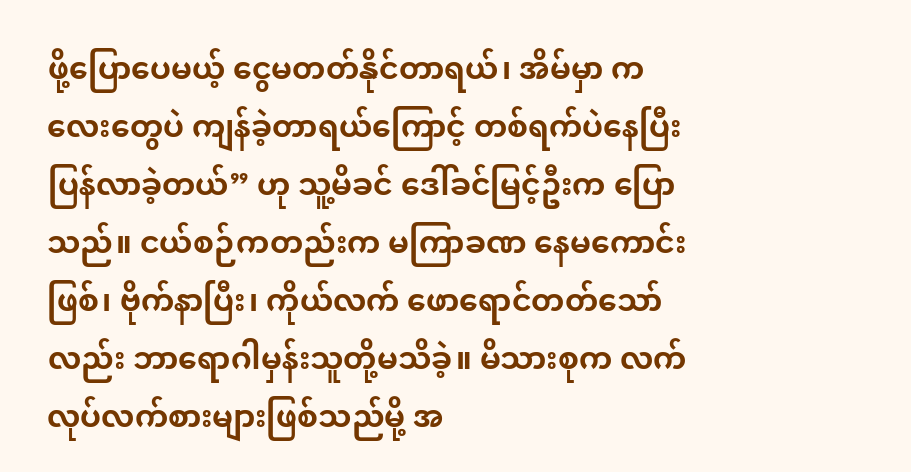ဖို့ပြောပေမယ့် ငွေမတတ်နိုင်တာရယ်၊ အိမ်မှာ ကလေးတွေပဲ ကျန်ခဲ့တာရယ်ကြောင့် တစ်ရက်ပဲနေပြီး ပြန်လာခဲ့တယ်” ဟု သူ့မိခင် ဒေါ်ခင်မြင့်ဦးက ပြောသည်။ ငယ်စဉ်ကတည်းက မကြာခဏ နေမကောင်းဖြစ်၊ ဗိုက်နာပြီး၊ ကိုယ်လက် ဖောရောင်တတ်သော်လည်း ဘာရောဂါမှန်းသူတို့မသိခဲ့။ မိသားစုက လက်လုပ်လက်စားများဖြစ်သည်မို့ အ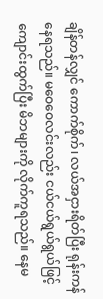ချိန်တန်လျှင် ကောက်စိုက်၊ လယ်အငှားရိတ်ပြီး ရုန်းကန် နေရသည်။ မဝေဝေလင်းလည်း ငယ်ငယ်ရွယ်ရွယ်ဖြင့် ကျောင်းထွက်ပြီး မိဘများကို လိုက်ကူရသည်။ နေမ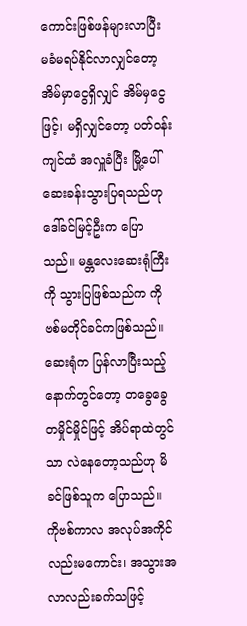ကောင်းဖြစ်ဖန်များလာပြီး မခံမရပ်နိုင်လာလျှင်တော့ အိမ်မှာငွေရှိလျှင် အိမ်မှငွေဖြင့်၊ မရှိလျှင်တော့ ပတ်ဝန်းကျင်ထံ အလှူခံပြီး မြို့ပေါ် ဆေးခန်းသွားပြရသည်ဟု ဒေါ်ခင်မြင့်ဦးက ပြောသည်။ မန္တလေးဆေးရုံကြီးကို သွားပြဖြစ်သည်က ကိုဗစ်မတိုင်ခင်ကဖြစ်သည်။ ဆေးရုံက ပြန်လာပြီးသည့် နောက်တွင်တော့ တခွေခွေ တမှိုင်မှိုင်ဖြင့် အိပ်ရာထဲတွင်သာ လဲနေတော့သည်ဟု မိခင်ဖြစ်သူက ပြောသည်။ ကိုဗစ်ကာလ အလုပ်အကိုင်လည်းမကောင်း၊ အသွားအလာလည်းခက်သဖြင့်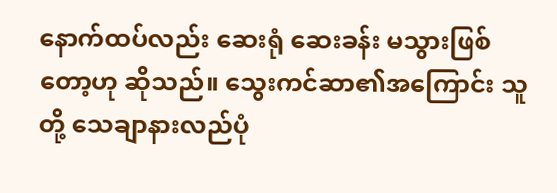နောက်ထပ်လည်း ဆေးရုံ ဆေးခန်း မသွားဖြစ်တော့ဟု ဆိုသည်။ သွေးကင်ဆာ၏အကြောင်း သူတို့ သေချာနားလည်ပုံ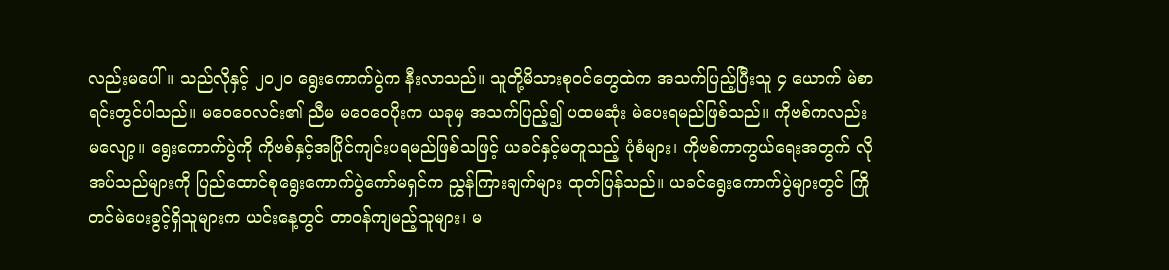လည်းမပေါ်။ သည်လိုနှင့် ၂၀၂၀ ရွေးကောက်ပွဲက နီးလာသည်။ သူတို့မိသားစုဝင်တွေထဲက အသက်ပြည့်ပြီးသူ ၄ ယောက် မဲစာရင်းတွင်ပါသည်။ မဝေဝေလင်း၏ ညီမ မဝေဝေပိုးက ယခုမှ အသက်ပြည့်၍ ပထမဆုံး မဲပေးရမည်ဖြစ်သည်။ ကိုဗစ်ကလည်း မလျော့။ ရွေးကောက်ပွဲကို ကိုဗစ်နှင့်အပြိုင်ကျင်းပရမည်ဖြစ်သဖြင့် ယခင်နှင့်မတူသည့် ပုံစံများ၊ ကိုဗစ်ကာကွယ်ရေးအတွက် လိုအပ်သည်များကို ပြည်ထောင်စုရွေးကောက်ပွဲကော်မရှင်က ညွှန်ကြားချက်များ ထုတ်ပြန်သည်။ ယခင်ရွေးကောက်ပွဲများတွင် ကြိုတင်မဲပေးခွင့်ရှိသူများက ယင်းနေ့တွင် တာဝန်ကျမည့်သူများ၊ မ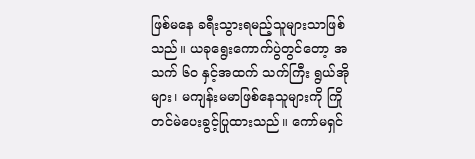ဖြစ်မနေ ခရီးသွားရမည့်သူများသာဖြစ်သည်။ ယခုရွေးကောက်ပွဲတွင်တော့ အသက် ၆၀ နှင့်အထက် သက်ကြီး ရွယ်အိုများ၊ မကျန်းမမာဖြစ်နေသူများကို ကြိုတင်မဲပေးခွင့်ပြုထားသည်။ ကော်မရှင်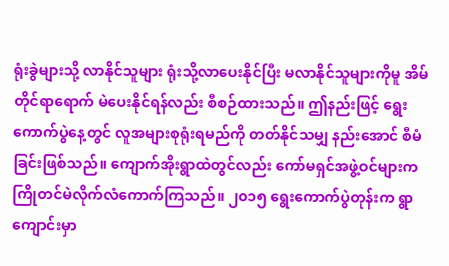ရုံးခွဲများသို့ လာနိုင်သူများ ရုံးသို့လာပေးနိုင်ပြီး မလာနိုင်သူများကိုမူ အိမ်တိုင်ရာရောက် မဲပေးနိုင်ရန်လည်း စီစဉ်ထားသည်။ ဤနည်းဖြင့် ရွေးကောက်ပွဲနေ့တွင် လူအများစုရုံးရမည်ကို တတ်နိုင်သမျှ နည်းအောင် စီမံခြင်းဖြစ်သည်။ ကျောက်အိုးရွာထဲတွင်လည်း ကော်မရှင်အဖွဲ့ဝင်များက ကြိုတင်မဲလိုက်လံကောက်ကြသည်။ ၂၀၁၅ ရွေးကောက်ပွဲတုန်းက ရွာကျောင်းမှာ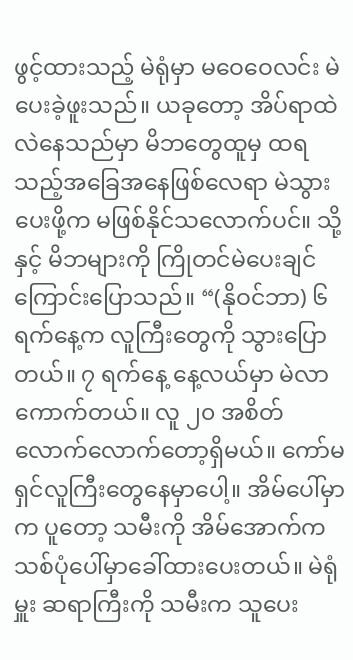ဖွင့်ထားသည့် မဲရုံမှာ မဝေဝေလင်း မဲပေးခဲ့ဖူးသည်။ ယခုတော့ အိပ်ရာထဲ လဲနေသည်မှာ မိဘတွေထူမှ ထရသည့်အခြေအနေဖြစ်လေရာ မဲသွားပေးဖို့က မဖြစ်နိုင်သလောက်ပင်။ သို့နှင့် မိဘများကို ကြိုတင်မဲပေးချင်ကြောင်းပြောသည်။ “(နိုဝင်ဘာ) ၆ ရက်နေ့က လူကြီးတွေကို သွားပြောတယ်။ ၇ ရက်နေ့ နေ့လယ်မှာ မဲလာကောက်တယ်။ လူ ၂၀ အစိတ်လောက်လောက်တော့ရှိမယ်။ ကော်မရှင်လူကြီးတွေနေမှာပေါ့။ အိမ်ပေါ်မှာက ပူတော့ သမီးကို အိမ်အောက်က သစ်ပုံပေါ်မှာခေါ်ထားပေးတယ်။ မဲရုံမှူး ဆရာကြီးကို သမီးက သူပေး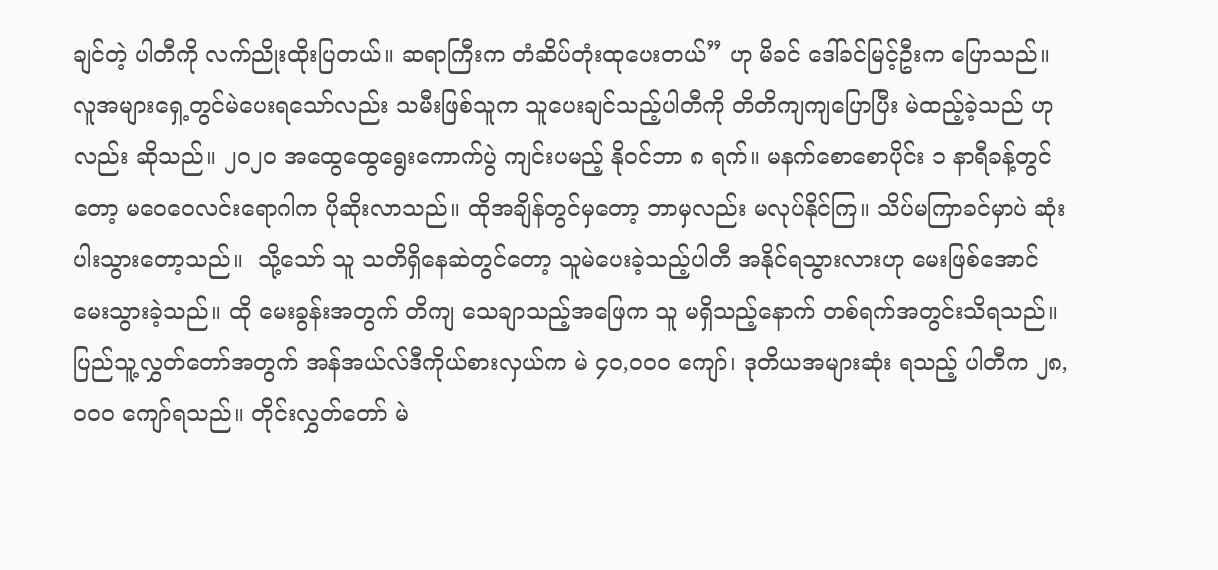ချင်တဲ့ ပါတီကို လက်ညိုးထိုးပြတယ်။ ဆရာကြီးက တံဆိပ်တုံးထုပေးတယ်” ဟု မိခင် ဒေါ်ခင်မြင့်ဦးက ပြောသည်။ လူအများရှေ့တွင်မဲပေးရသော်လည်း သမီးဖြစ်သူက သူပေးချင်သည့်ပါတီကို တိတိကျကျပြောပြီး မဲထည့်ခဲ့သည် ဟုလည်း ဆိုသည်။ ၂၀၂၀ အထွေထွေရွေးကောက်ပွဲ ကျင်းပမည့် နိုဝင်ဘာ ၈ ရက်။ မနက်စောစောပိုင်း ၁ နာရီခန့်တွင်တော့ မဝေဝေလင်းရောဂါက ပိုဆိုးလာသည်။ ထိုအချိန်တွင်မှတော့ ဘာမှလည်း မလုပ်နိုင်ကြ။ သိပ်မကြာခင်မှာပဲ ဆုံးပါးသွားတော့သည်။  သို့သော် သူ သတိရှိနေဆဲတွင်တော့ သူမဲပေးခဲ့သည့်ပါတီ အနိုင်ရသွားလားဟု မေးဖြစ်အောင် မေးသွားခဲ့သည်။ ထို မေးခွန်းအတွက် တိကျ သေချာသည့်အဖြေက သူ မရှိသည့်နောက် တစ်ရက်အတွင်းသိရသည်။ ပြည်သူ့လွှတ်တော်အတွက် အန်အယ်လ်ဒီကိုယ်စားလှယ်က မဲ ၄၀,၀၀၀ ကျော်၊ ဒုတိယအများဆုံး ရသည့် ပါတီက ၂၈,၀၀၀ ကျော်ရသည်။ တိုင်းလွှတ်တော် မဲ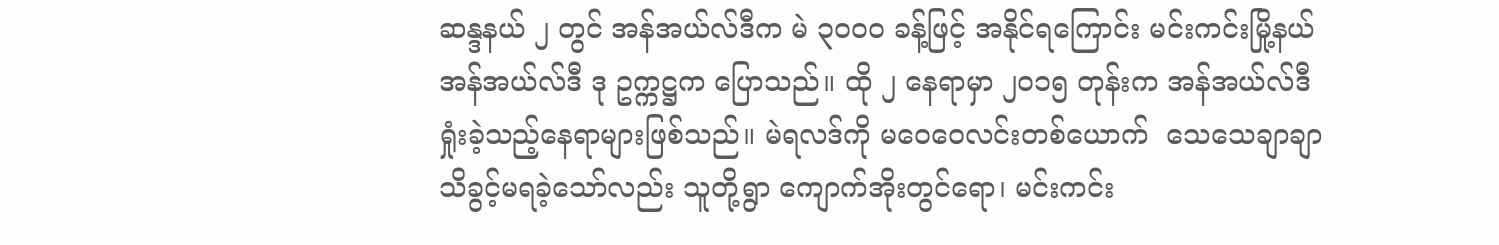ဆန္ဒနယ် ၂ တွင် အန်အယ်လ်ဒီက မဲ ၃၀၀၀ ခန့်ဖြင့် အနိုင်ရကြောင်း မင်းကင်းမြို့နယ် အန်အယ်လ်ဒီ ဒု ဥက္ကဋ္ဌက ပြောသည်။ ထို ၂ နေရာမှာ ၂၀၁၅ တုန်းက အန်အယ်လ်ဒီရှုံးခဲ့သည့်နေရာများဖြစ်သည်။ မဲရလဒ်ကို မဝေဝေလင်းတစ်ယောက်  သေသေချာချာ သိခွင့်မရခဲ့သော်လည်း သူတို့ရွာ ကျောက်အိုးတွင်ရော၊ မင်းကင်း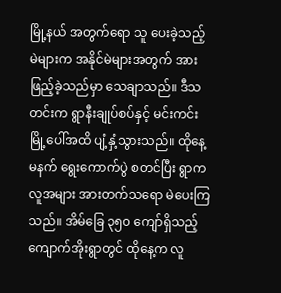မြို့နယ် အတွက်ရော သူ ပေးခဲ့သည့် မဲများက အနိုင်မဲများအတွက် အားဖြည့်ခဲ့သည်မှာ သေချာသည်။ ဒီသတင်းက ရွာနီးချုပ်စပ်နှင့် မင်းကင်းမြို့ပေါ်အထိ ပျံ့နှံ့သွားသည်။ ထိုနေ့မနက် ရွေးကောက်ပွဲ စတင်ပြီး ရွာကလူအများ အားတက်သရော မဲပေးကြသည်။ အိမ်ခြေ ၃၅၀ ကျော်ရှိသည့် ကျောက်အိုးရွာတွင် ထိုနေ့က လူ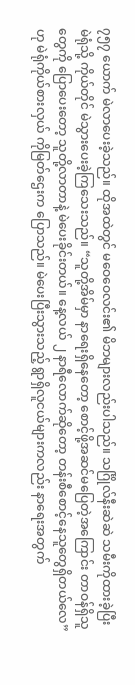၇၅၇ ယောက် မဲလာပေးခဲ့သည်။ ထိုအထဲတွင် မဝေဝေလင်း၏ မိဘများလည်းပါသည်။ သင်္ဂြိုလ်နီးဆဲဆဲ သမီးကိုထားခဲ့ပြီး မဲရုံသို့ ကိုယ်တိုင် မဲသွားပေးခဲ့ကြသေးသည်။ “သူတို့အိမ်မှာ နာရေးရှိနေတော့ စောင့်ဖို့အဆင်မပြေတဲ့အကြောင်း တာဝန်ရှိသူတွေကို ပြောပေးတော့ သူတို့လာတာနဲ့ မဲပေးခိုင်းတယ်။ နေ့လယ် ၂ နာရီလောက်ဆိုတော့ တန်းစီစောင့်နေသူတွေရှိတယ်လေ” ဟု မဲရုံကိုယ်စားလှယ် ကိုမြတ်ဌေးက ပြောသည်။ မဲပေးပြီးသွားသည့် ရွာရှိလူငယ်များကလည်း နာရေးအတွက်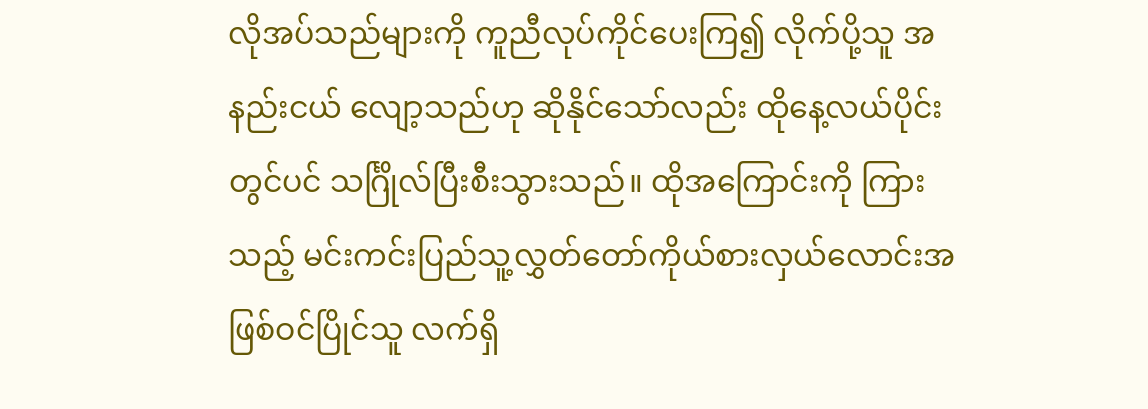လိုအပ်သည်များကို ကူညီလုပ်ကိုင်ပေးကြ၍ လိုက်ပို့သူ အနည်းငယ် လျော့သည်ဟု ဆိုနိုင်သော်လည်း ထိုနေ့လယ်ပိုင်းတွင်ပင် သင်္ဂြိုလ်ပြီးစီးသွားသည်။ ထိုအကြောင်းကို ကြားသည့် မင်းကင်းပြည်သူ့လွှတ်တော်ကိုယ်စားလှယ်လောင်းအဖြစ်ဝင်ပြိုင်သူ လက်ရှိ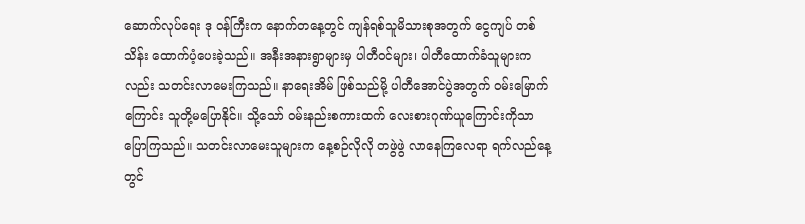ဆောက်လုပ်ရေး ဒု ဝန်ကြီးက နောက်တနေ့တွင် ကျန်ရစ်သူမိသားစုအတွက် ငွေကျပ် တစ်သိန်း ထောက်ပံ့ပေးခဲ့သည်။ အနီးအနားရွာများမှ ပါတီဝင်များ၊ ပါတီထောက်ခံသူများကလည်း သတင်းလာမေးကြသည်။ နာရေးအိမ် ဖြစ်သည်မို့ ပါတီအောင်ပွဲအတွက် ဝမ်းမြောက်ကြောင်း သူတို့မပြောနိုင်။ သို့သော် ဝမ်းနည်းစကားထက် လေးစားဂုဏ်ယူကြောင်းကိုသာ ပြောကြသည်။ သတင်းလာမေးသူများက နေ့စဉ်လိုလို တဖွဲဖွဲ လာနေကြလေရာ ရက်လည်နေ့တွင်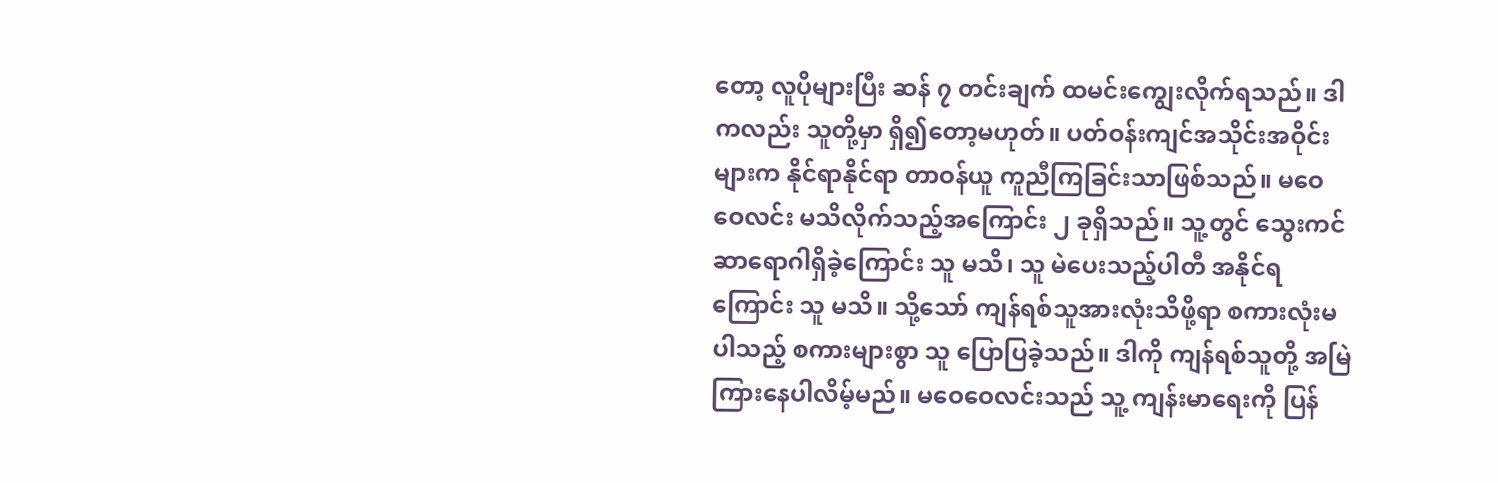တော့ လူပိုများပြီး ဆန် ၇ တင်းချက် ထမင်းကျွေးလိုက်ရသည်။ ဒါကလည်း သူတို့မှာ ရှိ၍တော့မဟုတ်။ ပတ်ဝန်းကျင်အသိုင်းအဝိုင်းများက နိုင်ရာနိုင်ရာ တာဝန်ယူ ကူညီကြခြင်းသာဖြစ်သည်။ မဝေဝေလင်း မသိလိုက်သည့်အကြောင်း ၂ ခုရှိသည်။ သူ့တွင် သွေးကင်ဆာရောဂါရှိခဲ့ကြောင်း သူ မသိ၊ သူ မဲပေးသည့်ပါတီ အနိုင်ရကြောင်း သူ မသိ။ သို့သော် ကျန်ရစ်သူအားလုံးသိဖို့ရာ စကားလုံးမပါသည့် စကားများစွာ သူ ပြောပြခဲ့သည်။ ဒါကို ကျန်ရစ်သူတို့ အမြဲကြားနေပါလိမ့်မည်။ မဝေဝေလင်းသည် သူ့ ကျန်းမာရေးကို ပြန်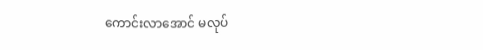ကောင်းလာအောင် မလုပ်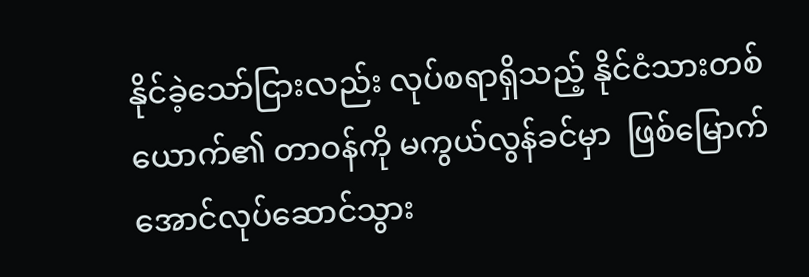နိုင်ခဲ့သော်ငြားလည်း လုပ်စရာရှိသည့် နိုင်ငံသားတစ်ယောက်၏ တာဝန်ကို မကွယ်လွန်ခင်မှာ  ဖြစ်မြောက်အောင်လုပ်ဆောင်သွား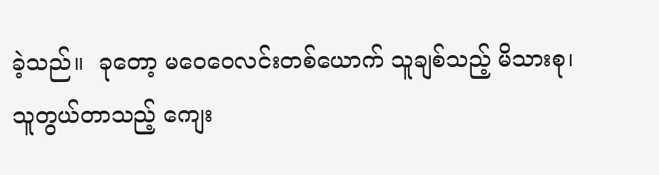ခဲ့သည်။  ခုတော့ မဝေဝေလင်းတစ်ယောက် သူချစ်သည့် မိသားစု၊ သူတွယ်တာသည့် ကျေး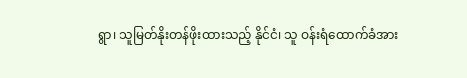ရွာ၊ သူမြတ်နိုးတန်ဖိုးထားသည့် နိုင်ငံ၊ သူ ဝန်းရံထောက်ခံအား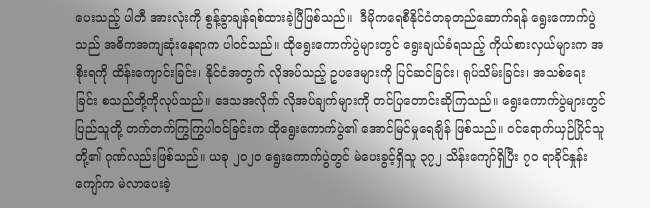ပေးသည့် ပါတီ အားလုံးကို စွန့်ခွာချန်ရစ်ထားခဲ့ပြီဖြစ်သည်။  ဒီမိုကရေစီနိုင်ငံတခုတည်ဆောက်ရန် ရွေးကောက်ပွဲသည် အဓိကအကျဆုံးနေရာက ပါဝင်သည်။ ထိုရွေးကောက်ပွဲများတွင် ရွေးချယ်ခံရသည့် ကိုယ်စားလှယ်များက အစိုးရကို ထိန်းကျောင်းခြင်း၊ နိုင်ငံအတွက် လိုအပ်သည့် ဥပဒေများကို ပြင်ဆင်ခြင်း၊ ရုပ်သိမ်းခြင်း၊ အသစ်ရေးခြင်း စသည်တို့ကိုလုပ်သည်။ ဒေသအလိုက် လိုအပ်ချက်များကို တင်ပြတောင်းဆိုကြသည်။ ရွေးကောက်ပွဲများတွင် ပြည်သူတို့ တက်တက်ကြွကြွပါဝင်ခြင်းက ထိုရွေးကောက်ပွဲ၏ အောင်မြင်မှုရေချိန် ဖြစ်သည်။ ဝင်ရောက်ယှဉ်ပြိုင်သူတို့၏ ဂုဏ်လည်းဖြစ်သည်။ ယခု ၂၀၂၀ ရွေးကောက်ပွဲတွင် မဲပေးခွင့်ရှိသူ ၃၇၂ သိန်းကျော်ရှိပြီး ၇၀ ရာခိုင်နှုန်းကျော်က မဲလာပေးခဲ့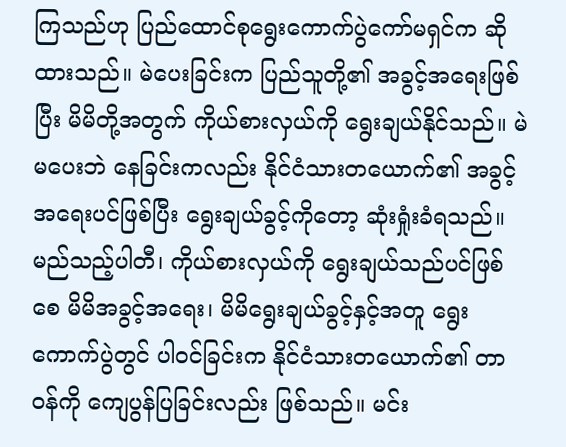ကြသည်ဟု ပြည်ထောင်စုရွေးကောက်ပွဲကော်မရှင်က ဆိုထားသည်။ မဲပေးခြင်းက ပြည်သူတို့၏ အခွင့်အရေးဖြစ်ပြီး မိမိတို့အတွက် ကိုယ်စားလှယ်ကို ရွေးချယ်နိုင်သည်။ မဲမပေးဘဲ နေခြင်းကလည်း နိုင်ငံသားတယောက်၏ အခွင့်အရေးပင်ဖြစ်ပြီး ရွေးချယ်ခွင့်ကိုတော့ ဆုံးရှုံးခံရသည်။ မည်သည့်ပါတီ၊ ကိုယ်စားလှယ်ကို ရွေးချယ်သည်ပင်ဖြစ်စေ မိမိအခွင့်အရေး၊ မိမိရွေးချယ်ခွင့်နှင့်အတူ ရွေးကောက်ပွဲတွင် ပါဝင်ခြင်းက နိုင်ငံသားတယောက်၏ တာဝန်ကို ကျေပွန်ပြခြင်းလည်း ဖြစ်သည်။ မင်း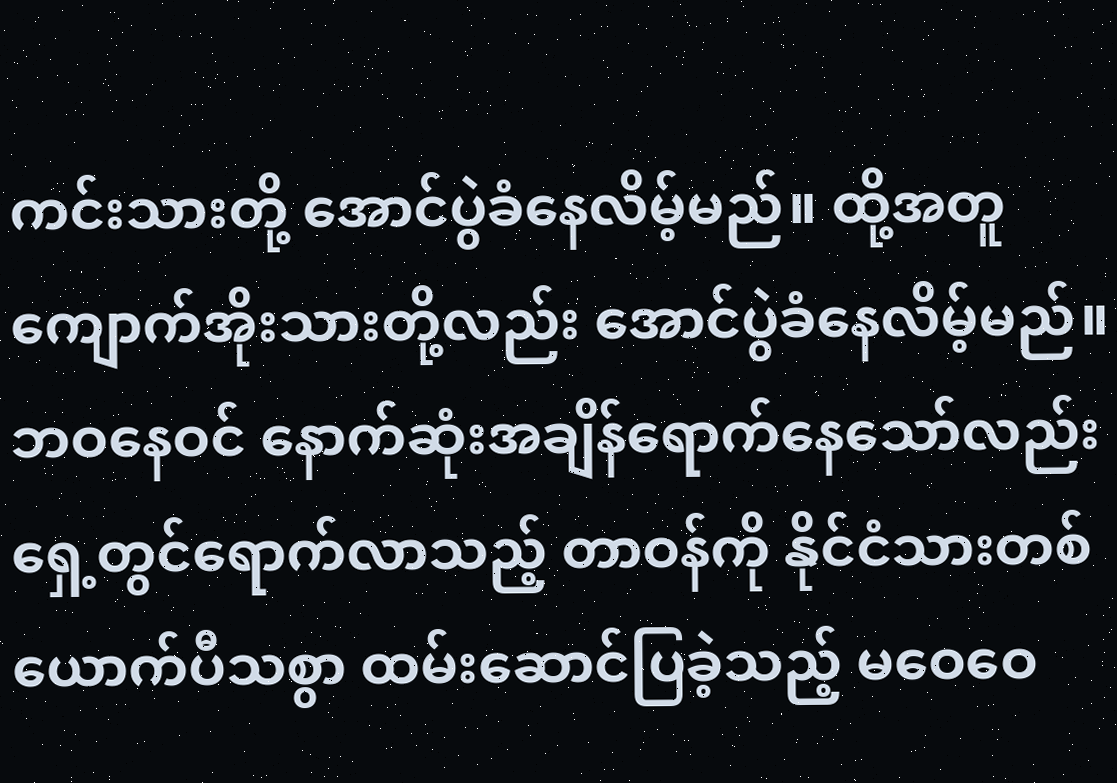ကင်းသားတို့ အောင်ပွဲခံနေလိမ့်မည်။ ထို့အတူ ကျောက်အိုးသားတို့လည်း အောင်ပွဲခံနေလိမ့်မည်။ ဘဝနေဝင် နောက်ဆုံးအချိန်ရောက်နေသော်လည်း ရှေ့တွင်ရောက်လာသည့် တာဝန်ကို နိုင်ငံသားတစ်ယောက်ပီသစွာ ထမ်းဆောင်ပြခဲ့သည့် မဝေဝေ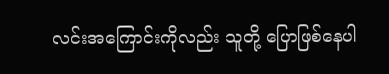လင်းအကြောင်းကိုလည်း သူတို့ ပြောဖြစ်နေပါ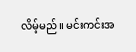လိမ့်မည်။ မင်းကင်းအ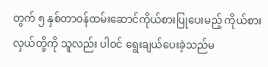တွက် ၅ နှစ်တာဝန်ထမ်းဆောင်ကိုယ်စားပြုပေးမည့် ကိုယ်စားလှယ်တို့ကို သူလည်း ပါဝင် ရွေးချယ်ပေးခဲ့သည်မ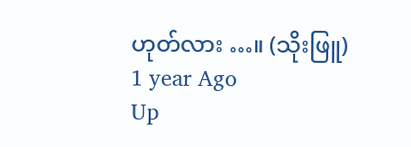ဟုတ်လား …။ (သိုးဖြူ)
1 year Ago
Up